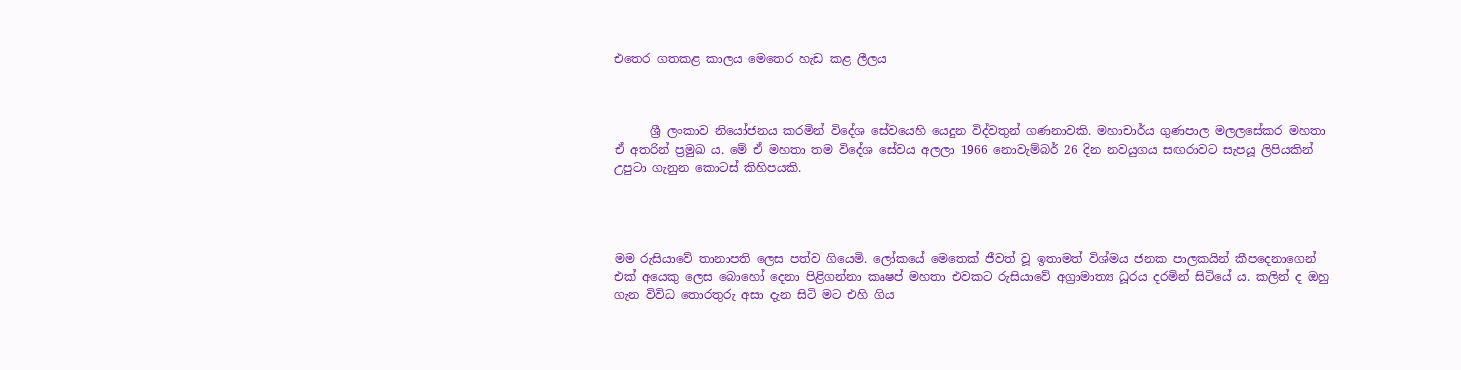එතෙර ගතකළ කාලය මෙතෙර හැඩ කළ ලීලය



      ශ්‍රී ලංකාව නියෝජනය කරමින් විදේශ සේවයෙහි යෙදුන විද්වතුන් ගණනාවකි. මහාචාර්ය ගුණපාල මලලසේකර මහතා ඒ අතරින් ප්‍රමුඛ ය. මේ ඒ මහතා තම විදේශ සේවය අලලා 1966 නොවැම්බර් 26 දින නවයුගය සඟරාවට සැපයූ ලිපියකින් උපුටා ගැනුන කොටස් කිහිපයකි.




මම රුසියාවේ තානාපති ලෙස පත්ව ගියෙමි. ලෝකයේ මෙතෙක් ජීවත් වූ ඉතාමත් විශ්මය ජනක පාලකයින් කීපදෙනාගෙන් එක් අයෙකු ලෙස බොහෝ දෙනා පිළිගන්නා කෘෂප් මහතා එවකට රුසියාවේ අග්‍රාමාත්‍ය ධූරය දරමින් සිටියේ ය. කලින් ද ඔහු ගැන විවිධ තොරතුරු අසා දැන සිටි මට එහි ගිය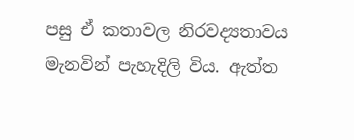පසු ඒ කතාවල නිරවද්‍යතාවය මැනවින් පැහැදිලි විය. ඇත්ත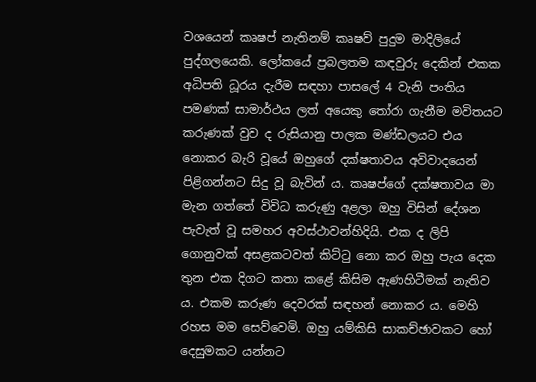වශයෙන් කෘෂප් නැතිනම් කෘෂව් පුදුම මාදිලියේ පුද්ගලයෙකි. ලෝකයේ ප්‍රබලතම කඳවුරු දෙකින් එකක අධිපති ධූරය දැරීම සඳහා පාසලේ 4 වැනි පංතිය පමණක් සාමාර්ථය ලත් අයෙකු තෝරා ගැනීම මවිතයට කරුණක් වුව ද රුසියානු පාලක මණ්ඩලයට එය නොකර බැරි වූයේ ඔහුගේ දක්ෂතාවය අවිවාදයෙන් පිළිගන්නට සිදු වූ බැවින් ය. කෘෂප්ගේ දක්ෂතාවය මා මැන ගත්තේ විවිධ කරුණු අළලා ඔහු විසින් දේශන පැවැත් වූ සමහර අවස්ථාවන්හිදියි. එක ද ලිපි ගොනුවක් අසළකටවත් කිට්ටු නො කර ඔහු පැය දෙක තුන එක දිගට කතා කළේ කිසිම ඇණහිටීමක් නැතිව ය. එකම කරුණ දෙවරක් සඳහන් නොකර ය. මෙහි රහස මම සෙව්වෙමි. ඔහු යම්කිසි සාකච්ඡාවකට හෝ දෙසුමකට යන්නට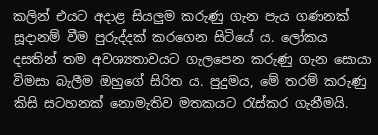කලින් එයට අදාළ සියලුම කරුණු ගැන පැය ගණනක් සූදානම් වීම පුරුද්දක් කරගෙන සිටියේ ය. ලෝකය දසතින් තම අවශ්‍යතාවයට ගැලපෙන කරුණු ගැන සොයා විමසා බැලීම ඔහුගේ සිරිත ය. පුදුමය, මේ තරම් කරුණු කිසි සටහනක් නොමැතිව මතකයට රැස්කර ගැනීමයි.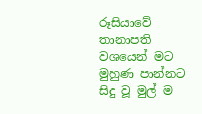රූසියාවේ තානාපති වශයෙන් මට මුහුණ පාන්නට සිදු වූ මුල් ම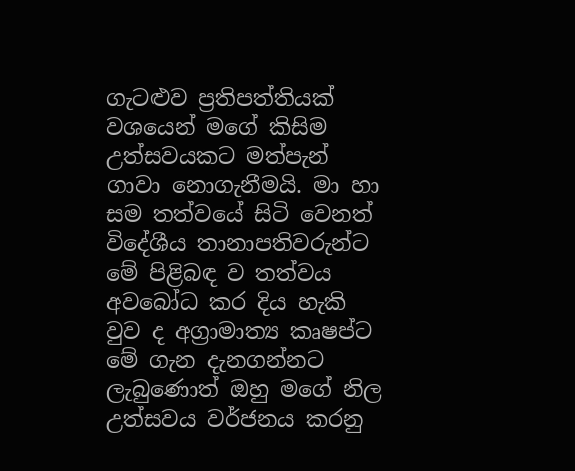ගැටළුව ප්‍රතිපත්තියක් වශයෙන් මගේ කිසිම උත්සවයකට මත්පැන් ගාවා නොගැනීමයි. මා හා සම තත්වයේ සිටි වෙනත් විදේශීය තානාපතිවරුන්ට මේ පිළිබඳ ව තත්වය අවබෝධ කර දිය හැකි වුව ද අග්‍රාමාත්‍ය කෘෂප්ට මේ ගැන දැනගන්නට ලැබුණොත් ඔහු මගේ නිල උත්සවය වර්ජනය කරනු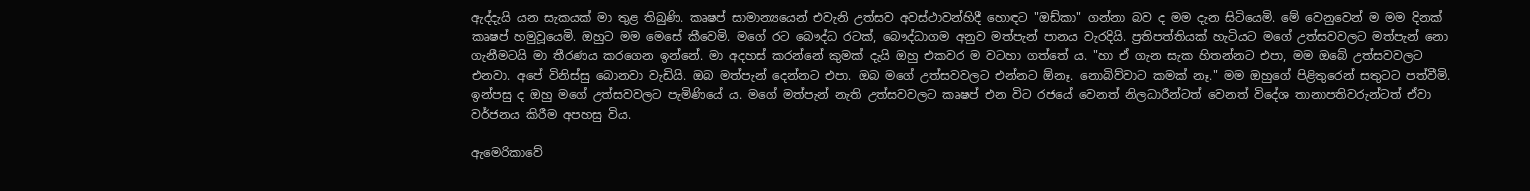ඇද්දැයි යන සැකයක් මා තුළ තිබුණි. කෘෂප් සාමාන්‍යයෙන් එවැනි උත්සව අවස්ථාවන්හිදී හොඳට "ඔඩ්කා" ගන්නා බව ද මම දැන සිටියෙමි. මේ වෙනුවෙන් ම මම දිනක් කෘෂප් හමුවූයෙමි. ඔහුට මම මෙසේ කීවෙමි. මගේ රට බෞද්ධ රටක්, බෞද්ධාගම අනුව මත්පැන් පානය වැරදියි. ප්‍රතිපත්තියක් හැටියට මගේ උත්සවවලට මත්පැන් නො ගැනීමටයි මා තීරණය කරගෙන ඉන්නේ. මා අදහස් කරන්නේ කුමක් දැයි ඔහු එකවර ම වටහා ගත්තේ ය. "හා ඒ ගැන සැක හිතන්නට එපා, මම ඔබේ උත්සවවලට එනවා. අපේ විනිස්සු බොනවා වැඩියි. ඔබ මත්පැන් දෙන්නට එපා. ඔබ මගේ උත්සවවලට එන්නට ඕනෑ. නොබිව්වාට කමක් නෑ." මම ඔහුගේ පිළිතුරෙන් සතුටට පත්වීමි. ඉන්පසු ද ඔහු මගේ උත්සවවලට පැමිණියේ ය. මගේ මත්පැන් නැති උත්සවවලට කෘෂප් එන විට රජයේ වෙනත් නිලධාරීන්ටත් වෙනත් විදේශ තානාපතිවරුන්ටත් ඒවා වර්ජනය කිරීම අපහසු විය.

ඇමෙරිකාවේ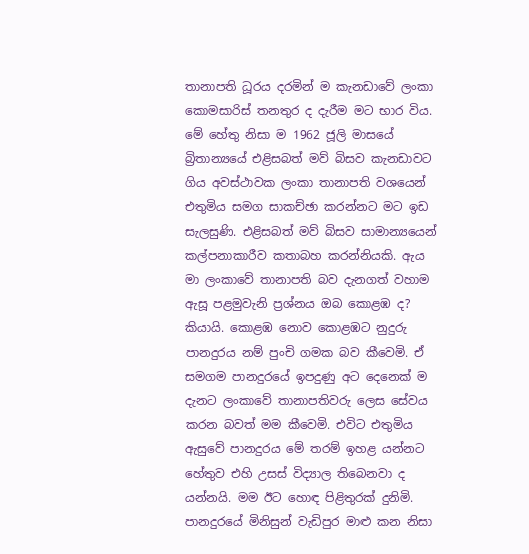තානාපති ධූරය දරමින් ම කැනඩාවේ ලංකා කොමසාරිස් තනතුර ද දැරීම මට භාර විය. මේ හේතු නිසා ම 1962 ජූලි මාසයේ බ්‍රිතාන්‍යයේ එළිසබත් මව් බිසව කැනඩාවට ගිය අවස්ථාවක ලංකා තානාපති වශයෙන් එතුමිය සමග සාකච්ඡා කරන්නට මට ඉඩ සැලසුණි. එළිසබත් මව් බිසව සාමාන්‍යයෙන් කල්පනාකාරීව කතාබහ කරන්නියකි. ඇය මා ලංකාවේ තානාපති බව දැනගත් වහාම ඇසූ පළමුවැනි ප්‍රශ්නය ඔබ කොළඹ ද? කියායි. කොළඹ නොව කොළඹට නුදුරු පානදුරය නම් පුංචි ගමක බව කීවෙමි. ඒ සමගම පානදුරයේ ඉපදුණු අට දෙනෙක් ම දැනට ලංකාවේ තානාපතිවරු ලෙස සේවය කරන බවත් මම කීවෙමි. එවිට එතුමිය ඇසුවේ පානදුරය මේ තරම් ඉහළ යන්නට හේතුව එහි උසස් විද්‍යාල තිබෙනවා ද යන්නයි. මම ඊට හොඳ පිළිතුරක් දුනිමි. පානදුරයේ මිනිසුන් වැඩිපුර මාළු කන නිසා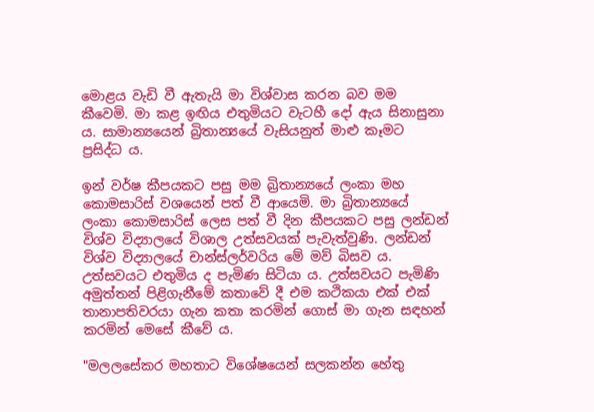මොළය වැඩි වී ඇතැයි මා විශ්වාස කරන බව මම කීවෙමි. මා කළ ඉඟිය එතුමියට වැටහී දෝ ඇය සිනාසුනා ය. සාමාන්‍යයෙන් බ්‍රිතාන්‍යයේ වැසියනුත් මාළු කෑමට ප්‍රසිද්ධ ය.

ඉන් වර්ෂ කීපයකට පසු මම බ්‍රිතාන්‍යයේ ලංකා මහ කොමසාරිස් වශයෙන් පත් වී ආයෙමි. මා බ්‍රිතාන්‍යයේ ලංකා කොමසාරිස් ලෙස පත් වී දින කීපයකට පසු ලන්ඩන් විශ්ව විද්‍යාලයේ විශාල උත්සවයක් පැවැත්වුණි. ලන්ඩන් විශ්ව විද්‍යාලයේ චාන්ස්ලර්වරිය මේ මව් බිසව ය. උත්සවයට එතුමිය ද පැමිණ සිටියා ය. උත්සවයට පැමිණි අමුත්තන් පිළිගැනීමේ කතාවේ දී එම කථිකයා එක් එක් තානාපතිවරයා ගැන කතා කරමින් ගොස් මා ගැන සඳහන් කරමින් මෙසේ කීවේ ය.

"මලලසේකර මහතාට විශේෂයෙන් සලකන්න හේතු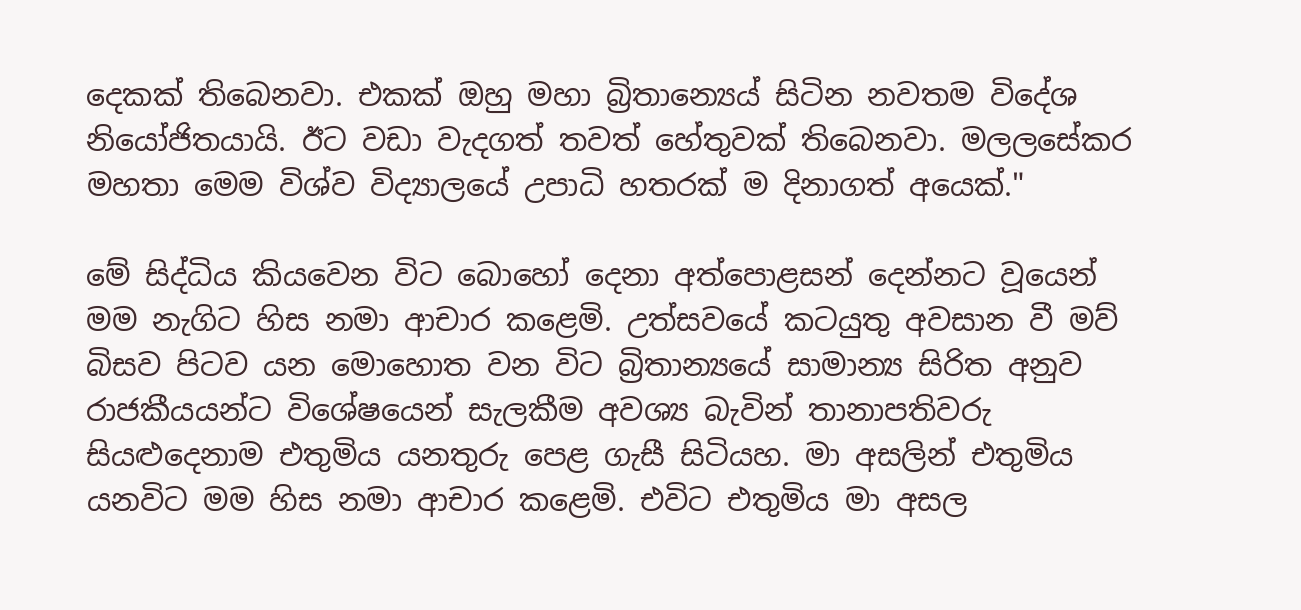දෙකක් තිබෙනවා. එකක් ඔහු මහා බ්‍රිතාන්‍යෙය් සිටින නවතම විදේශ නියෝජිතයායි. ඊට වඩා වැදගත් තවත් හේතුවක් තිබෙනවා. මලලසේකර මහතා මෙම විශ්ව විද්‍යාලයේ උපාධි හතරක් ම දිනාගත් අයෙක්."

මේ සිද්ධිය කියවෙන විට බොහෝ දෙනා අත්පොළසන් දෙන්නට වූයෙන් මම නැගිට හිස නමා ආචාර කළෙමි. උත්සවයේ කටයුතු අවසාන වී මව් බිසව පිටව යන මොහොත වන විට බ්‍රිතාන්‍යයේ සාමාන්‍ය සිරිත අනුව රාජකීයයන්ට විශේෂයෙන් සැලකීම අවශ්‍ය බැවින් තානාපතිවරු සියළුදෙනාම එතුමිය යනතුරු පෙළ ගැසී සිටියහ. මා අසලින් එතුමිය යනවිට මම හිස නමා ආචාර කළෙමි. එවිට එතුමිය මා අසල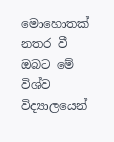මොහොතක් නතර වී ඔබට මේ විශ්ව විද්‍යාලයෙන්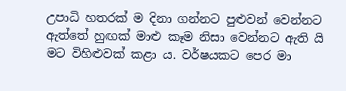උපාධි හතරක් ම දිනා ගන්නට පුළුවන් වෙන්නට ඇත්තේ හුඟක් මාළු කෑම නිසා වෙන්නට ඇති යි මට විහිළුවක් කළා ය. වර්ෂයකට පෙර මා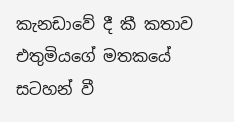කැනඩාවේ දී කී කතාව එතුමියගේ මතකයේ සටහන් වී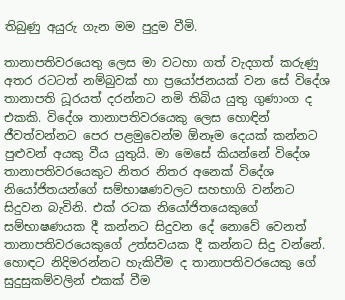තිබුණු අයුරු ගැන මම පුදුම වීමි.

තානාපතිවරයෙතු ලෙස මා වටහා ගත් වැදගත් කරුණු අතර රටටත් නම්බුවක් හා ප්‍රයෝජනයක් වන සේ විදේශ තානාපති ධූරයත් දරන්නට නමි තිබිය යුතු ගුණාංග ද එකකි. විදේශ තානාපතිවරයෙකු ලෙස හොඳින් ජීවත්වන්නට පෙර පළමුවෙන්ම ඕනෑම දෙයක් කන්නට පුළුවන් අයකු වීය යුතුයි. මා මෙසේ කියන්නේ විදේශ තානාපතිවරයෙකුට නිතර නිතර අනෙක් විදේශ නියෝජිතයන්ගේ සම්භාෂණවලට සහභාගි වන්නට සිදුවන බැවිනි. එක් රටක නියෝජිතයෙකුගේ සම්භාෂණයක දී කන්නට සිදුවන දේ නොවේ වෙනත් තානාපතිවරයෙකුගේ උත්සවයක දී කන්නට සිදු වන්නේ.  හොඳට නිදිමරන්නට හැකිවීම ද තානාපතිවරයෙකු ගේ සුදුසුකම්වලින් එකක් වීම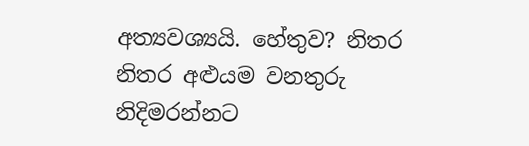අත්‍යවශ්‍යයි. හේතුව? නිතර නිතර අළුයම වනතුරු නිදිමරන්නට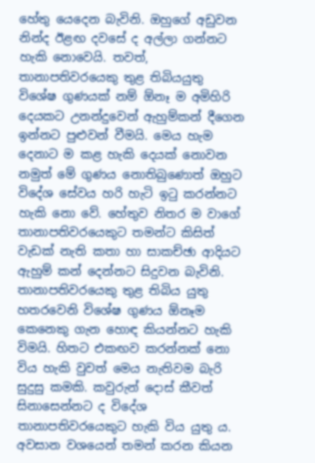හේතු යෙදෙන බැවිනි. ඔහුගේ අඩුවන නින්ද ඊළඟ දවසේ ද අල්ලා ගන්නට හැකි නොවෙයි. තවත්, තානාපතිවරයෙකු තුළ තිබියයුතු විශේෂ ගුණයක් නම් ඕනෑ ම අමිහිරි දෙයකට උනන්දුවෙන් ඇහුම්කන් දීගෙන ඉන්නට පුළුවන් වීමයි. මෙය හැම දෙනාට ම කළ හැකි දෙයක් නොවන නමුත් මේ ගුණය නොතිබුණොත් ඔහුට විදේශ සේවය හරි හැටි ඉටු කරන්නට හැකි නො වේ. හේතුව නිතර ම වාගේ තානාපතිවරයෙකුට තමන්ට කිසිත් වැඩක් නැති කතා හා සාකච්ඡා ආදියට ඇහුම් කන් දෙන්නට සිදුවන බැවිනි. තානාපතිවරයෙකු තුළ තිබිය යුතු හතරවෙනි විශේෂ ගුණය ඕනෑම කෙනෙකු ගැන හොඳ කියන්නට හැකි විමයි. හිතට එකඟව කරන්නක් නො විය හැකි වුවත් මෙය නැතිවම බැරි සුදුසු කමකි. කවුරුන් දොස් කීවත් සිනාසෙන්නට ද විදේශ තානාපතිවරයෙකුට හැකි විය යුතු ය. අවසාන වශයෙන් තමන් කරන කියන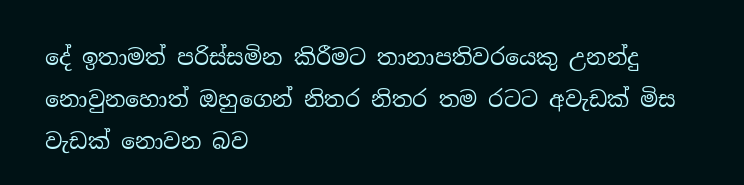දේ ඉතාමත් පරිස්සමින කිරීමට තානාපතිවරයෙකු උනන්දු නොවුනහොත් ඔහුගෙන් නිතර නිතර තම රටට අවැඩක් මිස වැඩක් නොවන බව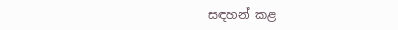සඳහන් කළ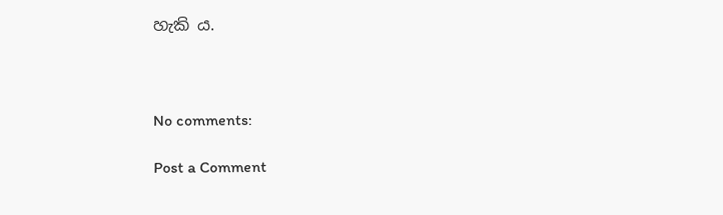හැකි ය.



No comments:

Post a Comment